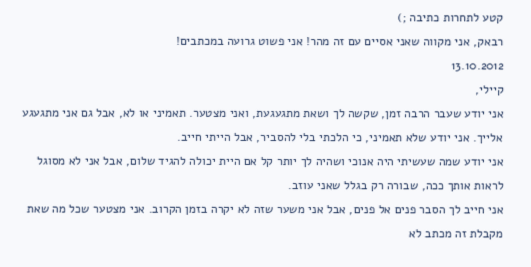קטע לתחרות כתיבה ;)
רבאק, אני מקווה שאני אסיים עם זה מהר! אני פשוט גרועה במכתבים!
13.10.2012
קיילי,
אני יודע שעבר הרבה זמן, שקשה לך ושאת מתגעגעת, ואני מצטער. תאמיני או לא, אבל גם אני מתגעגע אלייך. אני יודע שלא תאמיני, כי הלכתי בלי להסביר, אבל הייתי חייב.
אני יודע שמה שעשיתי היה אנוכי ושהיה לך יותר קל אם היית יכולה להגיד שלום, אבל אני לא מסוגל לראות אותך ככה, שבורה רק בגלל שאני עוזב.
אני חייב לך הסבר פנים אל פנים, אבל אני משער שזה לא יקרה בזמן הקרוב. אני מצטער שכל מה שאת מקבלת זה מכתב לא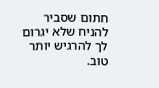חתום שסביר להניח שלא יגרום לך להרגיש יותר טוב.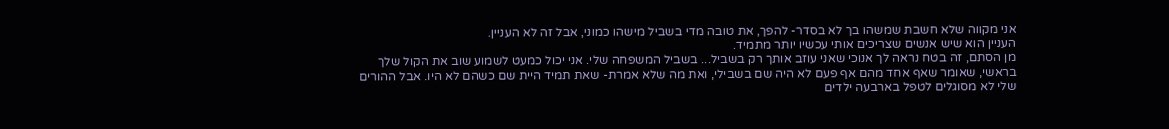אני מקווה שלא חשבת שמשהו בך לא בסדר- להפך, את טובה מדי בשביל מישהו כמוני, אבל זה לא העניין.
העניין הוא שיש אנשים שצריכים אותי עכשיו יותר מתמיד.
מן הסתם, זה בטח נראה לך אנוכי שאני עוזב אותך רק בשביל... בשביל המשפחה שלי. אני יכול כמעט לשמוע שוב את הקול שלך בראשי, שאומר שאף אחד מהם אף פעם לא היה שם בשבילי, ואת מה שלא אמרת- שאת תמיד היית שם כשהם לא היו. אבל ההורים שלי לא מסוגלים לטפל בארבעה ילדים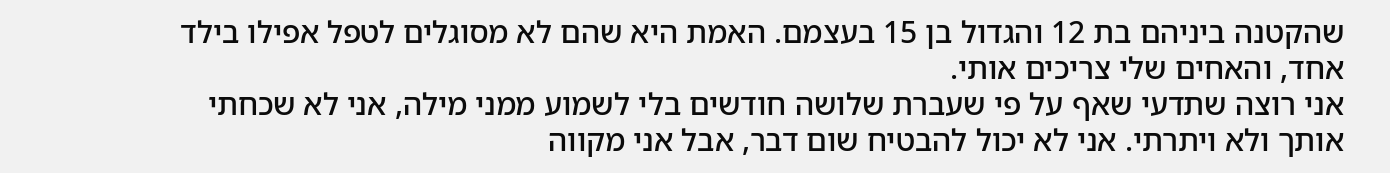שהקטנה ביניהם בת 12 והגדול בן 15 בעצמם. האמת היא שהם לא מסוגלים לטפל אפילו בילד אחד, והאחים שלי צריכים אותי.
אני רוצה שתדעי שאף על פי שעברת שלושה חודשים בלי לשמוע ממני מילה, אני לא שכחתי אותך ולא ויתרתי. אני לא יכול להבטיח שום דבר, אבל אני מקווה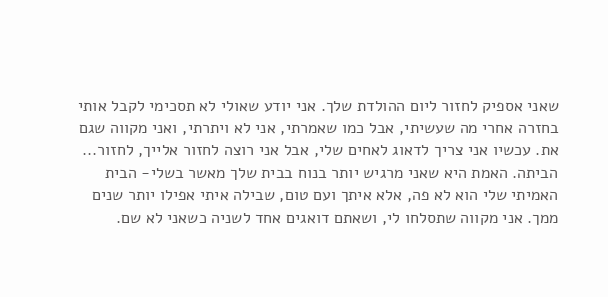שאני אספיק לחזור ליום ההולדת שלך. אני יודע שאולי לא תסכימי לקבל אותי בחזרה אחרי מה שעשיתי, אבל כמו שאמרתי, אני לא ויתרתי, ואני מקווה שגם את. עכשיו אני צריך לדאוג לאחים שלי, אבל אני רוצה לחזור אלייך, לחזור... הביתה. האמת היא שאני מרגיש יותר בנוח בבית שלך מאשר בשלי- הבית האמיתי שלי הוא לא פה, אלא איתך ועם טום, שבילה איתי אפילו יותר שנים ממך. אני מקווה שתסלחו לי, ושאתם דואגים אחד לשניה כשאני לא שם.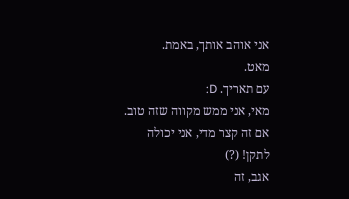אני אוהב אותך, באמת.
מאט.
עם תאריך. D:
מאי, אני ממש מקווה שזה טוב. אם זה קצר מדי, אני יכולה לתקן! (?)
אגב, זה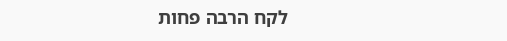לקח הרבה פחות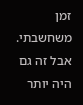זמן משחשבתי. אבל זה גם היה יותר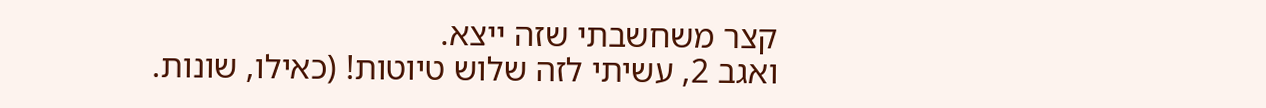קצר משחשבתי שזה ייצא.
ואגב 2, עשיתי לזה שלוש טיוטות! (כאילו, שונות.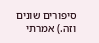סיפורים שונים וזה.) אמרתי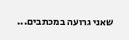שאני גרועה במכתבים...